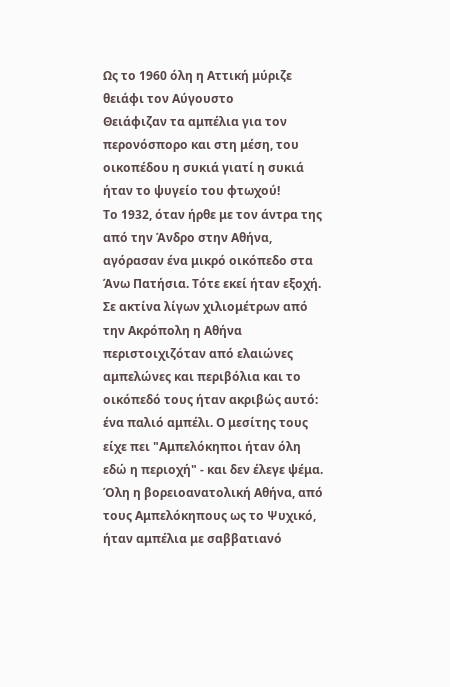Ως το 1960 όλη η Αττική μύριζε θειάφι τον Αύγουστο
Θειάφιζαν τα αμπέλια για τον περονόσπορο και στη μέση, του οικοπέδου η συκιά γιατί η συκιά ήταν το ψυγείο του φτωχού!
Το 1932, όταν ήρθε με τον άντρα της από την Άνδρο στην Αθήνα, αγόρασαν ένα μικρό οικόπεδο στα Άνω Πατήσια. Τότε εκεί ήταν εξοχή.
Σε ακτίνα λίγων χιλιομέτρων από την Ακρόπολη η Αθήνα περιστοιχιζόταν από ελαιώνες αμπελώνες και περιβόλια και το οικόπεδό τους ήταν ακριβώς αυτό: ένα παλιό αμπέλι. Ο μεσίτης τους είχε πει "Αμπελόκηποι ήταν όλη εδώ η περιοχή" - και δεν έλεγε ψέμα. Όλη η βορειοανατολική Αθήνα, από τους Αμπελόκηπους ως το Ψυχικό, ήταν αμπέλια με σαββατιανό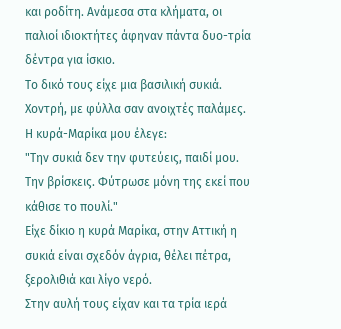και ροδίτη. Ανάμεσα στα κλήματα, οι παλιοί ιδιοκτήτες άφηναν πάντα δυο-τρία δέντρα για ίσκιο.
Το δικό τους είχε μια βασιλική συκιά. Χοντρή, με φύλλα σαν ανοιχτές παλάμες.
Η κυρά-Μαρίκα μου έλεγε:
"Την συκιά δεν την φυτεύεις, παιδί μου. Την βρίσκεις. Φύτρωσε μόνη της εκεί που κάθισε το πουλί."
Είχε δίκιο η κυρά Μαρίκα, στην Αττική η συκιά είναι σχεδόν άγρια, θέλει πέτρα, ξερολιθιά και λίγο νερό.
Στην αυλή τους είχαν και τα τρία ιερά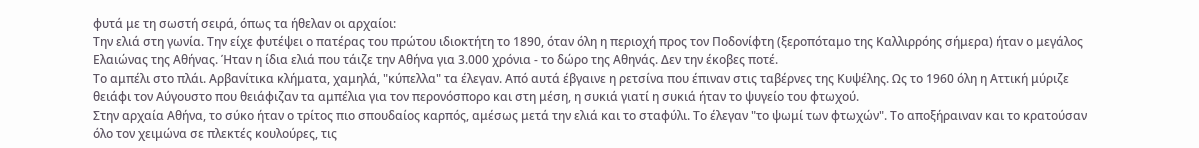φυτά με τη σωστή σειρά, όπως τα ήθελαν οι αρχαίοι:
Την ελιά στη γωνία. Την είχε φυτέψει ο πατέρας του πρώτου ιδιοκτήτη το 1890, όταν όλη η περιοχή προς τον Ποδονίφτη (ξεροπόταμο της Καλλιρρόης σήμερα) ήταν ο μεγάλος Ελαιώνας της Αθήνας. Ήταν η ίδια ελιά που τάιζε την Αθήνα για 3.000 χρόνια - το δώρο της Αθηνάς. Δεν την έκοβες ποτέ.
Το αμπέλι στο πλάι. Αρβανίτικα κλήματα, χαμηλά, "κύπελλα" τα έλεγαν. Από αυτά έβγαινε η ρετσίνα που έπιναν στις ταβέρνες της Κυψέλης. Ως το 1960 όλη η Αττική μύριζε θειάφι τον Αύγουστο που θειάφιζαν τα αμπέλια για τον περονόσπορο και στη μέση, η συκιά γιατί η συκιά ήταν το ψυγείο του φτωχού.
Στην αρχαία Αθήνα, το σύκο ήταν ο τρίτος πιο σπουδαίος καρπός, αμέσως μετά την ελιά και το σταφύλι. Το έλεγαν "το ψωμί των φτωχών". Το αποξήραιναν και το κρατούσαν όλο τον χειμώνα σε πλεκτές κουλούρες, τις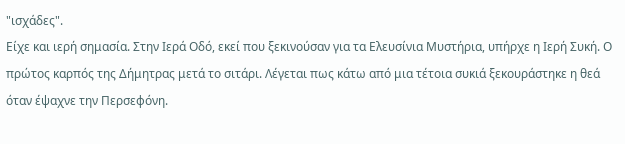"ισχάδες".
Είχε και ιερή σημασία. Στην Ιερά Οδό, εκεί που ξεκινούσαν για τα Ελευσίνια Μυστήρια, υπήρχε η Ιερή Συκή. Ο πρώτος καρπός της Δήμητρας μετά το σιτάρι. Λέγεται πως κάτω από μια τέτοια συκιά ξεκουράστηκε η θεά όταν έψαχνε την Περσεφόνη.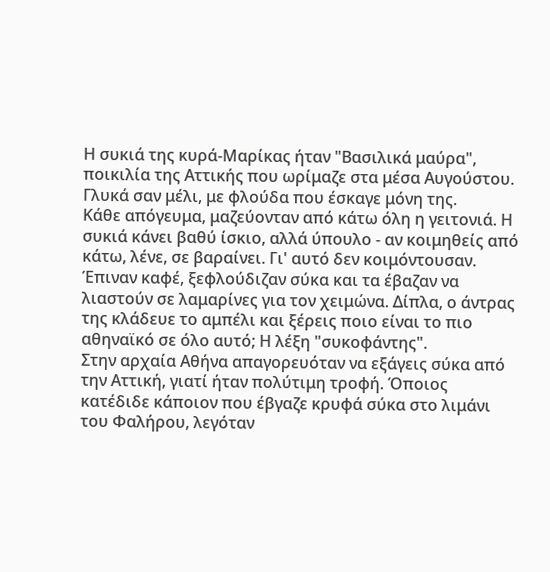Η συκιά της κυρά-Μαρίκας ήταν "Βασιλικά μαύρα", ποικιλία της Αττικής που ωρίμαζε στα μέσα Αυγούστου. Γλυκά σαν μέλι, με φλούδα που έσκαγε μόνη της.
Κάθε απόγευμα, μαζεύονταν από κάτω όλη η γειτονιά. Η συκιά κάνει βαθύ ίσκιο, αλλά ύπουλο - αν κοιμηθείς από κάτω, λένε, σε βαραίνει. Γι' αυτό δεν κοιμόντουσαν. Έπιναν καφέ, ξεφλούδιζαν σύκα και τα έβαζαν να λιαστούν σε λαμαρίνες για τον χειμώνα. Δίπλα, ο άντρας της κλάδευε το αμπέλι και ξέρεις ποιο είναι το πιο αθηναϊκό σε όλο αυτό; Η λέξη "συκοφάντης".
Στην αρχαία Αθήνα απαγορευόταν να εξάγεις σύκα από την Αττική, γιατί ήταν πολύτιμη τροφή. Όποιος κατέδιδε κάποιον που έβγαζε κρυφά σύκα στο λιμάνι του Φαλήρου, λεγόταν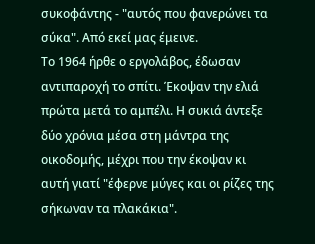συκοφάντης - "αυτός που φανερώνει τα σύκα". Από εκεί μας έμεινε.
Το 1964 ήρθε ο εργολάβος, έδωσαν αντιπαροχή το σπίτι. Έκοψαν την ελιά πρώτα μετά το αμπέλι. Η συκιά άντεξε δύο χρόνια μέσα στη μάντρα της οικοδομής, μέχρι που την έκοψαν κι αυτή γιατί "έφερνε μύγες και οι ρίζες της σήκωναν τα πλακάκια".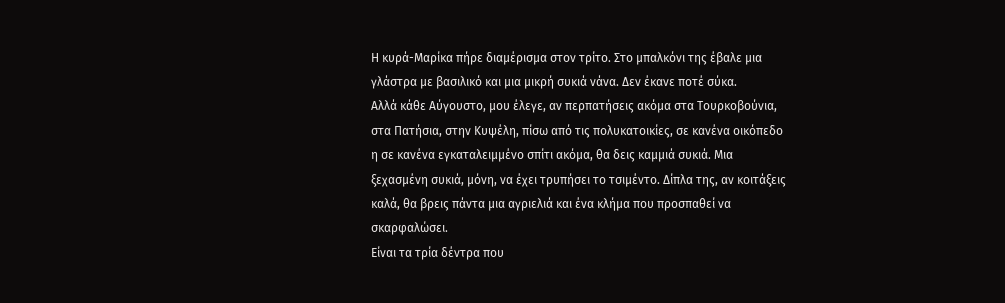Η κυρά-Μαρίκα πήρε διαμέρισμα στον τρίτο. Στο μπαλκόνι της έβαλε μια γλάστρα με βασιλικό και μια μικρή συκιά νάνα. Δεν έκανε ποτέ σύκα.
Αλλά κάθε Αύγουστο, μου έλεγε, αν περπατήσεις ακόμα στα Τουρκοβούνια, στα Πατήσια, στην Κυψέλη, πίσω από τις πολυκατοικίες, σε κανένα οικόπεδο η σε κανένα εγκαταλειμμένο σπίτι ακόμα, θα δεις καμμιά συκιά. Μια ξεχασμένη συκιά, μόνη, να έχει τρυπήσει το τσιμέντο. Δίπλα της, αν κοιτάξεις καλά, θα βρεις πάντα μια αγριελιά και ένα κλήμα που προσπαθεί να σκαρφαλώσει.
Είναι τα τρία δέντρα που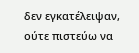δεν εγκατέλειψαν, ούτε πιστεύω να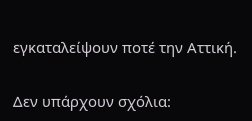εγκαταλείψουν ποτέ την Αττική.

Δεν υπάρχουν σχόλια: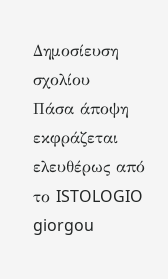Δημοσίευση σχολίου
Πάσα άποψη εκφράζεται ελευθέρως από το ISTOLOGIO giorgou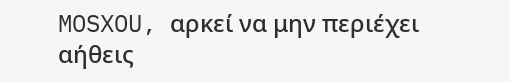MOSXOU, αρκεί να μην περιέχει αήθεις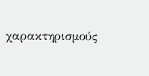χαρακτηρισμούς